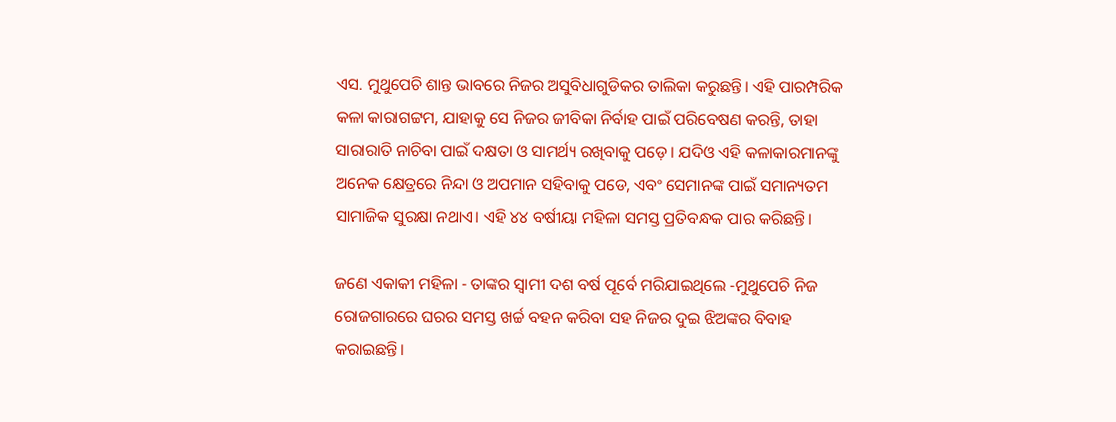ଏସ. ମୁଥୁପେଚି ଶାନ୍ତ ଭାବରେ ନିଜର ଅସୁବିଧାଗୁଡିକର ତାଲିକା କରୁଛନ୍ତି। ଏହି ପାରମ୍ପରିକ କଳା କାରାଗଟ୍ଟମ, ଯାହାକୁ ସେ ନିଜର ଜୀବିକା ନିର୍ବାହ ପାଇଁ ପରିବେଷଣ କରନ୍ତି, ତାହା ସାରାରାତି ନାଚିବା ପାଇଁ ଦକ୍ଷତା ଓ ସାମର୍ଥ୍ୟ ରଖିବାକୁ ପଡ଼େ। ଯଦିଓ ଏହି କଳାକାରମାନଙ୍କୁ ଅନେକ କ୍ଷେତ୍ରରେ ନିନ୍ଦା ଓ ଅପମାନ ସହିବାକୁ ପଡେ, ଏବଂ ସେମାନଙ୍କ ପାଇଁ ସମାନ୍ୟତମ  ସାମାଜିକ ସୁରକ୍ଷା ନଥାଏ। ଏହି ୪୪ ବର୍ଷୀୟା ମହିଳା ସମସ୍ତ ପ୍ରତିବନ୍ଧକ ପାର କରିଛନ୍ତି।

ଜଣେ ଏକାକୀ ମହିଳା - ତାଙ୍କର ସ୍ୱାମୀ ଦଶ ବର୍ଷ ପୂର୍ବେ ମରିଯାଇଥିଲେ -ମୁଥୁପେଚି ନିଜ ରୋଜଗାରରେ ଘରର ସମସ୍ତ ଖର୍ଚ୍ଚ ବହନ କରିବା ସହ ନିଜର ଦୁଇ ଝିଅଙ୍କର ବିବାହ କରାଇଛନ୍ତି।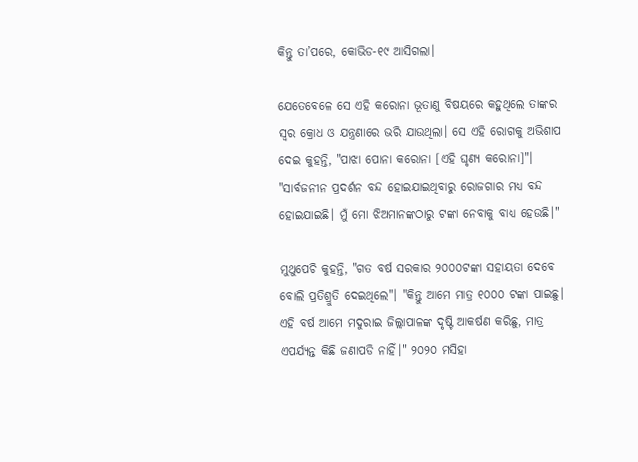କିନ୍ତୁ ତା’ପରେ, କୋଭିଡ-୧୯ ଆସିଗଲା।

ଯେତେବେଳେ ସେ ଏହି କରୋନା ଭୂତାଣୁ ବିଷୟରେ କହୁଥିଲେ ତାଙ୍କର ସ୍ୱର କ୍ରୋଧ ଓ ଯନ୍ତ୍ରଣାରେ ଭରି ଯାଉଥିଲା। ସେ ଏହି ରୋଗକୁ ଅଭିଶାପ ଦେଇ କୁହନ୍ତି, "ପାଝା ପୋନା କରୋନା [ଏହି ଘୃଣ୍ୟ କରୋନା]"। "ସାର୍ବଜନୀନ ପ୍ରଦର୍ଶନ ବନ୍ଦ ହୋଇଯାଇଥିବାରୁ ରୋଜଗାର ମଧ୍ୟ ବନ୍ଦ ହୋଇଯାଇଛି। ମୁଁ ମୋ ଝିଅମାନଙ୍କଠାରୁ ଟଙ୍କା ନେବାକୁ ବାଧ୍ୟ ହେଉଛି।"

ମୁଥୁପେଚି କୁହନ୍ତି, "ଗତ ବର୍ଷ ସରକାର ୨୦୦୦ଟଙ୍କା ସହାୟତା ଦେବେ ବୋଲି ପ୍ରତିଶ୍ରୁତି ଦେଇଥିଲେ"। "କିନ୍ତୁ ଆମେ ମାତ୍ର ୧୦୦୦ ଟଙ୍କା ପାଇଛୁ। ଏହି ବର୍ଷ ଆମେ ମଦୁରାଇ ଜିଲ୍ଲାପାଳଙ୍କ ଦୃଷ୍ଟି ଆକର୍ଷଣ କରିଛୁ, ମାତ୍ର ଏପର୍ଯ୍ୟନ୍ତ କିଛି ଜଣାପଡି ନାହିଁ।" ୨୦୨୦ ମସିହା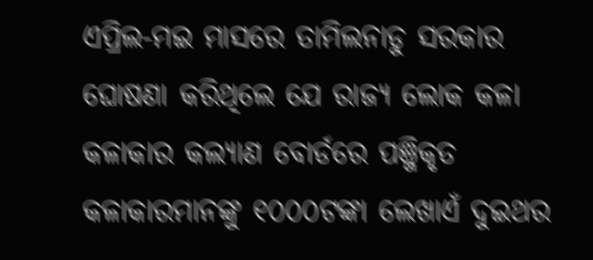ଏପ୍ରିଲ-ମଇ ମାସରେ ତାମିଲନାଡୁ ସରକାର ଘୋଷଣା କରିଥିଲେ ଯେ ରାଜ୍ୟ ଲୋକ କଳା କଳାକାର କଲ୍ୟାଣ ବୋର୍ଡରେ ପଞ୍ଜିକୃତ କଳାକାରମାନଙ୍କୁ ୧୦୦୦ଟଙ୍କା ଲେଖାଏଁ ଦୁଇଥର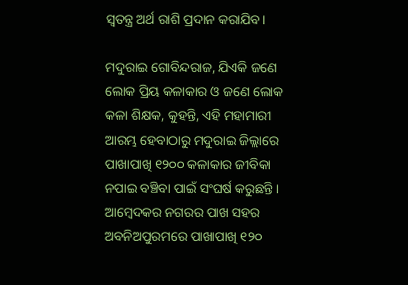ସ୍ୱତନ୍ତ୍ର ଅର୍ଥ ରାଶି ପ୍ରଦାନ କରାଯିବ।

ମଦୁରାଇ ଗୋବିନ୍ଦରାଜ, ଯିଏକି ଜଣେ ଲୋକ ପ୍ରିୟ କଳାକାର ଓ ଜଣେ ଲୋକ କଳା ଶିକ୍ଷକ, କୁହନ୍ତି, ଏହି ମହାମାରୀ ଆରମ୍ଭ ହେବାଠାରୁ ମଦୁରାଇ ଜିଲ୍ଲାରେ ପାଖାପାଖି ୧୨୦୦ କଳାକାର ଜୀବିକା ନପାଇ ବଞ୍ଚିବା ପାଇଁ ସଂଘର୍ଷ କରୁଛନ୍ତି। ଆମ୍ବେଦକର ନଗରର ପାଖ ସହର ଅବନିଅପୁରମରେ ପାଖାପାଖି ୧୨୦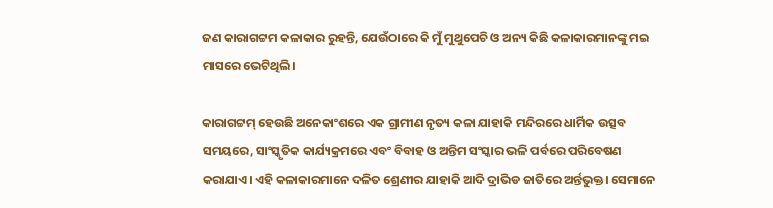ଜଣ କାରାଗଟ୍ଟମ କଳାକାର ରୁହନ୍ତି, ଯେଉଁଠାରେ କି ମୁଁ ମୁଥୁପେଚି ଓ ଅନ୍ୟ କିଛି କଳାକାରମାନଙ୍କୁ ମଇ ମାସରେ ଭେଟିଥିଲି।

କାରାଗଟ୍ଟମ୍‍ ହେଉଛି ଅନେକାଂଶରେ ଏକ ଗ୍ରାମୀଣ ନୃତ୍ୟ କଳା ଯାହାକି ମନ୍ଦିରରେ ଧାର୍ମିକ ଉତ୍ସବ ସମୟରେ, ସାଂସ୍କୃତିକ କାର୍ଯ୍ୟକ୍ରମରେ ଏବଂ ବିବାହ ଓ ଅନ୍ତିମ ସଂସ୍କାର ଭଳି ପର୍ବରେ ପରିବେଷଣ କରାଯାଏ। ଏହି କଳାକାରମାନେ ଦଳିତ ଶ୍ରେଣୀର ଯାହାକି ଆଦି ଦ୍ରାଭିଡ ଜାତିରେ ଅର୍ନ୍ତଭୁକ୍ତ। ସେମାନେ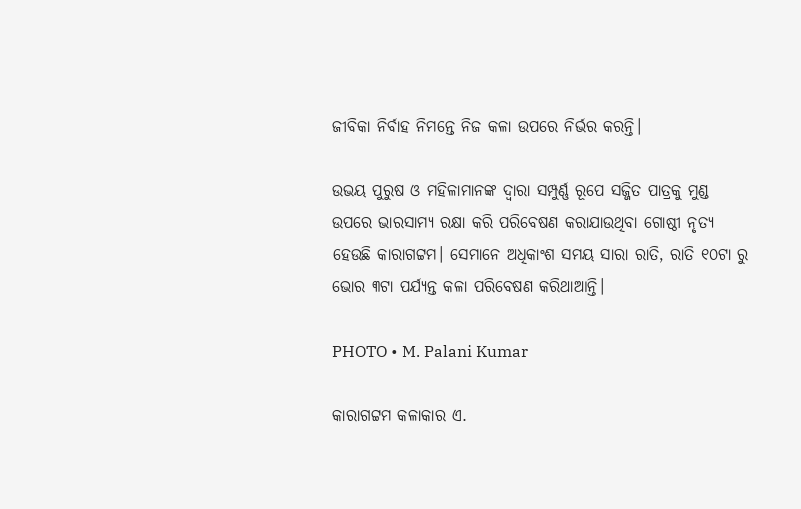ଜୀବିକା ନିର୍ବାହ ନିମନ୍ତେ ନିଜ କଳା ଉପରେ ନିର୍ଭର କରନ୍ତି।

ଉଭୟ ପୁରୁଷ ଓ ମହିଳାମାନଙ୍କ ଦ୍ୱାରା ସମ୍ପୁର୍ଣ୍ଣ ରୂପେ ସଜ୍ଜିତ ପାତ୍ରକୁ ମୁଣ୍ଡ ଉପରେ ଭାରସାମ୍ୟ ରକ୍ଷା କରି ପରିବେଷଣ କରାଯାଉଥିବା ଗୋଷ୍ଠୀ ନୃତ୍ୟ ହେଉଛି କାରାଗଟ୍ଟମ। ସେମାନେ ଅଧିକାଂଶ ସମୟ ସାରା ରାତି, ରାତି ୧୦ଟା ରୁ ଭୋର ୩ଟା ପର୍ଯ୍ୟନ୍ତ କଳା ପରିବେଷଣ କରିଥାଆନ୍ତି।

PHOTO • M. Palani Kumar

କାରାଗଟ୍ଟମ କଳାକାର ଏ.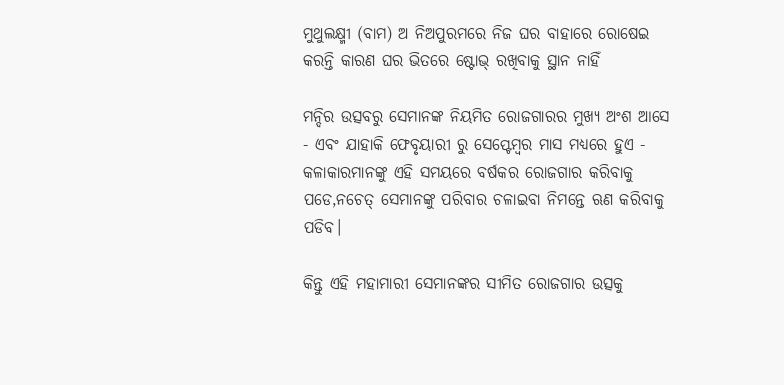ମୁଥୁଲକ୍ଷ୍ମୀ (ବାମ) ଅ ନିଅପୁରମରେ ନିଜ ଘର ବାହାରେ ରୋଷେଇ କରନ୍ତି କାରଣ ଘର ଭିତରେ ଷ୍ଟୋଭ୍‍ ରଖିବାକୁ ସ୍ଥାନ ନାହିଁ

ମନ୍ଦିର ଉତ୍ସବରୁ ସେମାନଙ୍କ ନିୟମିତ ରୋଜଗାରର ମୁଖ୍ୟ ଅଂଶ ଆସେ - ଏବଂ ଯାହାକି ଫେବୃୟାରୀ ରୁ ସେପ୍ଟେମ୍ବର ମାସ ମଧ୍ୟରେ ହୁଏ - କଳାକାରମାନଙ୍କୁ ଏହି ସମୟରେ ବର୍ଷକର ରୋଜଗାର କରିବାକୁ ପଡେ,ନଚେତ୍‍ ସେମାନଙ୍କୁ ପରିବାର ଚଳାଇବା ନିମନ୍ତେ ଋଣ କରିବାକୁ ପଡିବ।

କିନ୍ତୁ ଏହି ମହାମାରୀ ସେମାନଙ୍କର ସୀମିତ ରୋଜଗାର ଉତ୍ସକୁ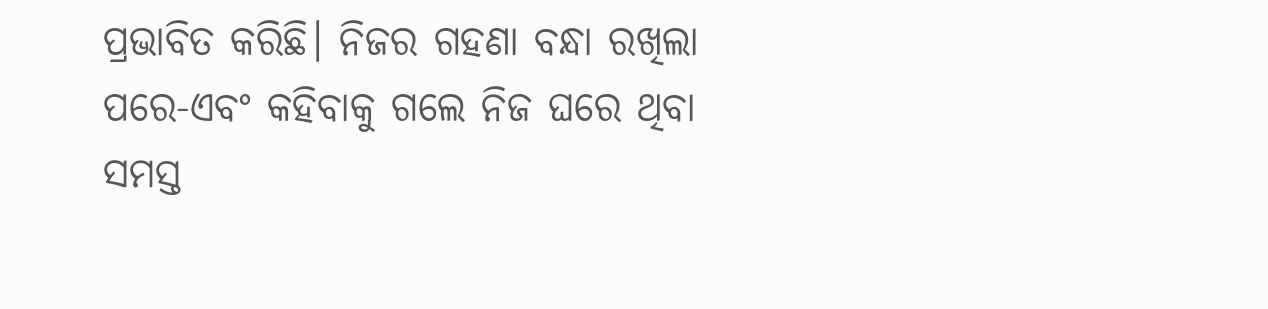ପ୍ରଭାବିତ କରିଛି। ନିଜର ଗହଣା ବନ୍ଧା ରଖିଲା ପରେ-ଏବଂ କହିବାକୁ ଗଲେ ନିଜ ଘରେ ଥିବା ସମସ୍ତ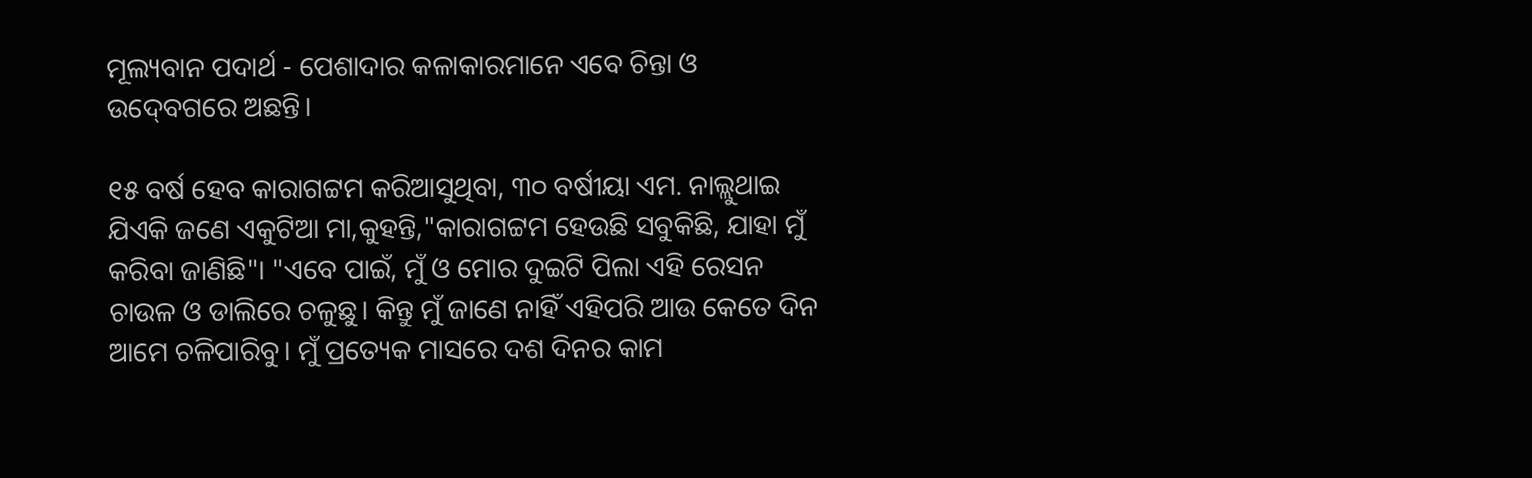ମୂଲ୍ୟବାନ ପଦାର୍ଥ - ପେଶାଦାର କଳାକାରମାନେ ଏବେ ଚିନ୍ତା ଓ ଉଦ୍‍ବେଗରେ ଅଛନ୍ତି।

୧୫ ବର୍ଷ ହେବ କାରାଗଟ୍ଟମ କରିଆସୁଥିବା, ୩୦ ବର୍ଷୀୟା ଏମ. ନାଲ୍ଲୁଥାଇ ଯିଏକି ଜଣେ ଏକୁଟିଆ ମା,କୁହନ୍ତି,"କାରାଗଟ୍ଟମ ହେଉଛି ସବୁକିଛି, ଯାହା ମୁଁ କରିବା ଜାଣିଛି"। "ଏବେ ପାଇଁ, ମୁଁ ଓ ମୋର ଦୁଇଟି ପିଲା ଏହି ରେସନ ଚାଉଳ ଓ ଡାଲିରେ ଚଳୁଛୁ। କିନ୍ତୁ ମୁଁ ଜାଣେ ନାହିଁ ଏହିପରି ଆଉ କେତେ ଦିନ ଆମେ ଚଳିପାରିବୁ। ମୁଁ ପ୍ରତ୍ୟେକ ମାସରେ ଦଶ ଦିନର କାମ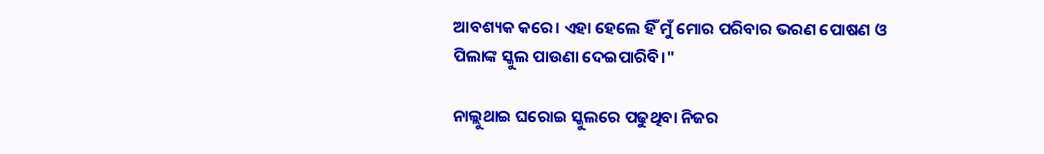ଆବଶ୍ୟକ କରେ। ଏହା ହେଲେ ହିଁ ମୁଁ ମୋର ପରିବାର ଭରଣ ପୋଷଣ ଓ ପିଲାଙ୍କ ସ୍କୁଲ ପାଉଣା ଦେଇପାରିବି।"

ନାଲ୍ଲୁଥାଇ ଘରୋଇ ସ୍କୁଲରେ ପଢୁଥିବା ନିଜର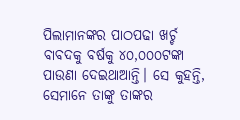ପିଲାମାନଙ୍କର ପାଠପଢା ଖର୍ଚ୍ଚ ବାବଦକୁ ବର୍ଷକୁ ୪୦,୦୦୦ଟଙ୍କା ପାଉଣା ଦେଇଥାଆନ୍ତି। ସେ କୁହନ୍ତି, ସେମାନେ ତାଙ୍କୁ ତାଙ୍କର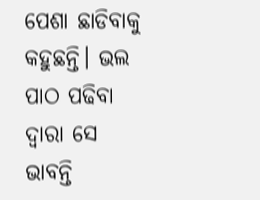ପେଶା ଛାଡିବାକୁ କହୁଛନ୍ତି। ଭଲ ପାଠ ପଢିବା ଦ୍ୱାରା ସେ ଭାବନ୍ତି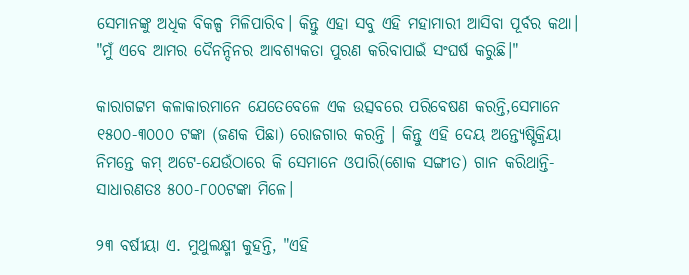ସେମାନଙ୍କୁ ଅଧିକ ବିକଳ୍ପ ମିଳିପାରିବ। କିନ୍ତୁ ଏହା ସବୁ ଏହି ମହାମାରୀ ଆସିବା ପୂର୍ବର କଥା। "ମୁଁ ଏବେ ଆମର ଦୈନନ୍ଦିନର ଆବଶ୍ୟକତା ପୁରଣ କରିବାପାଇଁ ସଂଘର୍ଷ କରୁଛି।"

କାରାଗଟ୍ଟମ କଳାକାରମାନେ ଯେତେବେଳେ ଏକ ଉତ୍ସବରେ ପରିବେଷଣ କରନ୍ତି,ସେମାନେ ୧୫୦୦-୩୦୦୦ ଟଙ୍କା (ଜଣକ ପିଛା) ରୋଜଗାର କରନ୍ତି । କିନ୍ତୁ ଏହି ଦେୟ ଅନ୍ତ୍ୟେଷ୍ଟିକ୍ରିୟା ନିମନ୍ତେ କମ୍‍ ଅଟେ-ଯେଉଁଠାରେ କି ସେମାନେ ଓପାରି(ଶୋକ ସଙ୍ଗୀତ) ଗାନ କରିଥାନ୍ତି-ସାଧାରଣତଃ ୫୦୦-୮୦୦ଟଙ୍କା ମିଳେ।

୨୩ ବର୍ଷୀୟା ଏ. ମୁଥୁଲକ୍ଷ୍ମୀ କୁହନ୍ତି, "ଏହି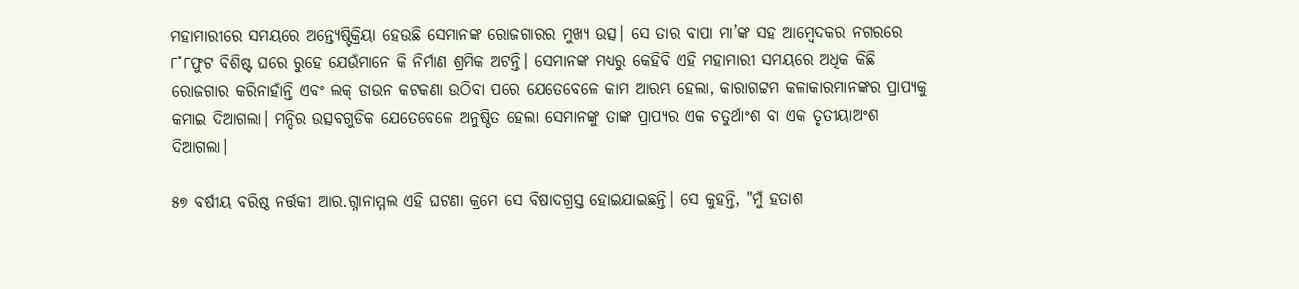ମହାମାରୀରେ ସମୟରେ ଅନ୍ତ୍ୟେଷ୍ଟିକ୍ରିୟା ହେଉଛି ସେମାନଙ୍କ ରୋଜଗାରର ମୁଖ୍ୟ ଉତ୍ସ। ସେ ତାର ବାପା ମା’ଙ୍କ ସହ ଆମ୍ବେଦକର ନଗରରେ ୮˟୮ଫୁଟ ବିଶିଷ୍ଟ ଘରେ ରୁହେ ଯେଉଁମାନେ କି ନିର୍ମାଣ ଶ୍ରମିକ ଅଟନ୍ତି। ସେମାନଙ୍କ ମଧ୍ୟରୁ କେହିବି ଏହି ମହାମାରୀ ସମୟରେ ଅଧିକ କିଛି ରୋଜଗାର କରିନାହାଁନ୍ତି ଏବଂ ଲକ୍‍ ଡାଉନ କଟକଣା ଉଠିବା ପରେ ଯେତେବେଳେ କାମ ଆରମ୍ଭ ହେଲା, କାରାଗଟ୍ଟମ କଳାକାରମାନଙ୍କର ପ୍ରାପ୍ୟକୁ କମାଇ ଦିଆଗଲା। ମନ୍ଦିର ଉତ୍ସବଗୁଡିକ ଯେତେବେଳେ ଅନୁଷ୍ଠିତ ହେଲା ସେମାନଙ୍କୁ ତାଙ୍କ ପ୍ରାପ୍ୟର ଏକ ଚତୁର୍ଥାଂଶ ବା ଏକ ତୃତୀୟାଅଂଶ ଦିଆଗଲା।

୫୭ ବର୍ଷୀୟ ବରିଷ୍ଠ ନର୍ତ୍ତକୀ ଆର.ଗ୍ନାନାମ୍ମଲ ଏହି ଘଟଣା କ୍ରମେ ସେ ବିଷାଦଗ୍ରସ୍ତ ହୋଇଯାଇଛନ୍ତି। ସେ କୁହନ୍ତି, "ମୁଁ ହତାଶ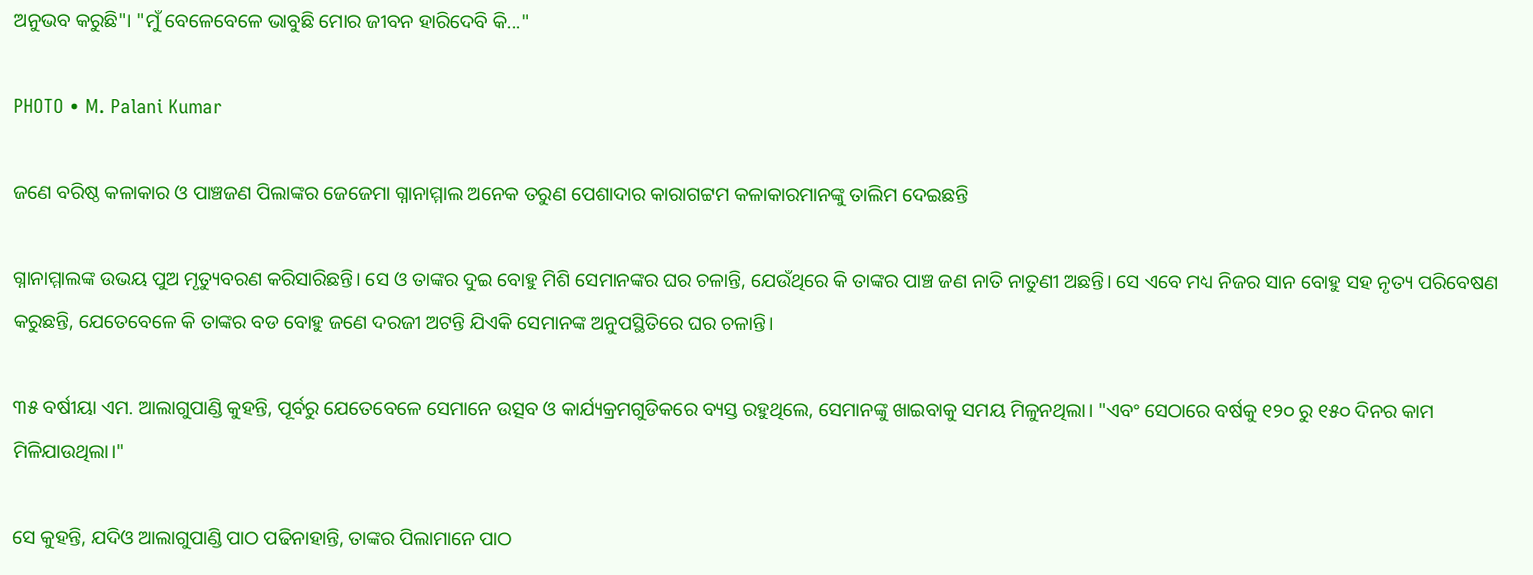ଅନୁଭବ କରୁଛି"। "ମୁଁ ବେଳେବେଳେ ଭାବୁଛି ମୋର ଜୀବନ ହାରିଦେବି କି..."

PHOTO • M. Palani Kumar

ଜଣେ ବରିଷ୍ଠ କଳାକାର ଓ ପାଞ୍ଚଜଣ ପିଲାଙ୍କର ଜେଜେମା ଗ୍ନାନାମ୍ମାଲ ଅନେକ ତରୁଣ ପେଶାଦାର କାରାଗଟ୍ଟମ କଳାକାରମାନଙ୍କୁ ତାଲିମ ଦେଇଛନ୍ତି

ଗ୍ନାନାମ୍ମାଲଙ୍କ ଉଭୟ ପୁଅ ମୃତ୍ୟୁବରଣ କରିସାରିଛନ୍ତି। ସେ ଓ ତାଙ୍କର ଦୁଇ ବୋହୁ ମିଶି ସେମାନଙ୍କର ଘର ଚଳାନ୍ତି, ଯେଉଁଥିରେ କି ତାଙ୍କର ପାଞ୍ଚ ଜଣ ନାତି ନାତୁଣୀ ଅଛନ୍ତି। ସେ ଏବେ ମଧ୍ୟ ନିଜର ସାନ ବୋହୁ ସହ ନୃତ୍ୟ ପରିବେଷଣ କରୁଛନ୍ତି, ଯେତେବେଳେ କି ତାଙ୍କର ବଡ ବୋହୁ ଜଣେ ଦରଜୀ ଅଟନ୍ତି ଯିଏକି ସେମାନଙ୍କ ଅନୁପସ୍ଥିତିରେ ଘର ଚଳାନ୍ତି।

୩୫ ବର୍ଷୀୟା ଏମ. ଆଲାଗୁପାଣ୍ଡି କୁହନ୍ତି, ପୂର୍ବରୁ ଯେତେବେଳେ ସେମାନେ ଉତ୍ସବ ଓ କାର୍ଯ୍ୟକ୍ରମଗୁଡିକରେ ବ୍ୟସ୍ତ ରହୁଥିଲେ, ସେମାନଙ୍କୁ ଖାଇବାକୁ ସମୟ ମିଳୁନଥିଲା। "ଏବଂ ସେଠାରେ ବର୍ଷକୁ ୧୨୦ ରୁ ୧୫୦ ଦିନର କାମ ମିଳିଯାଉଥିଲା।"

ସେ କୁହନ୍ତି, ଯଦିଓ ଆଲାଗୁପାଣ୍ଡି ପାଠ ପଢିନାହାନ୍ତି, ତାଙ୍କର ପିଲାମାନେ ପାଠ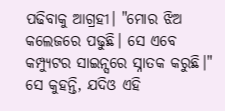ପଢିବାକୁ ଆଗ୍ରହୀ। "ମୋର ଝିଅ କଲେଜରେ ପଢୁଛି। ସେ ଏବେ କମ୍ପ୍ୟୁଟର ସାଇନ୍ସରେ ସ୍ନାତକ କରୁଛି।" ସେ କୁହନ୍ତି, ଯଦିଓ ଏହି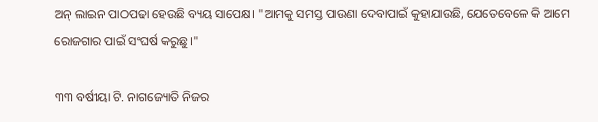ଅନ୍‍ ଲାଇନ ପାଠପଢା ହେଉଛି ବ୍ୟୟ ସାପେକ୍ଷ। "ଆମକୁ ସମସ୍ତ ପାଉଣା ଦେବାପାଇଁ କୁହାଯାଉଛି, ଯେତେବେଳେ କି ଆମେ ରୋଜଗାର ପାଇଁ ସଂଘର୍ଷ କରୁଛୁ।"

୩୩ ବର୍ଷୀୟା ଟି. ନାଗଜ୍ୟୋତି ନିଜର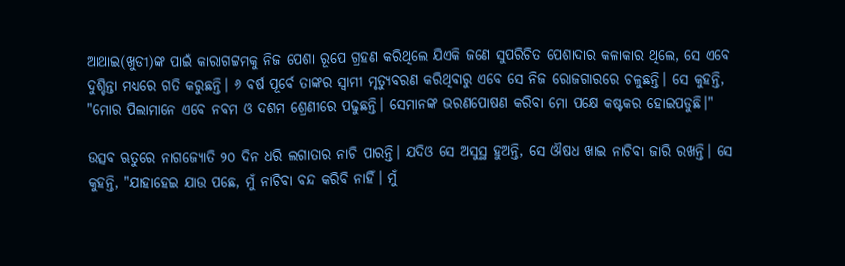ଆଥାଇ(ଖୁଡୀ)ଙ୍କ ପାଇଁ କାରାଗଟ୍ଟମକୁ ନିଜ ପେଶା ରୂପେ ଗ୍ରହଣ କରିଥିଲେ ଯିଏକି ଜଣେ ସୁପରିଚିତ ପେଶାଦାର କଳାକାର ଥିଲେ, ସେ ଏବେ ଦୁଶ୍ଚିନ୍ତା ମଧ୍ୟରେ ଗତି କରୁଛନ୍ତି। ୬ ବର୍ଷ ପୂର୍ବେ ତାଙ୍କର ସ୍ୱାମୀ ମୃତ୍ୟୁବରଣ କରିଥିବାରୁ ଏବେ ସେ ନିଜ ରୋଜଗାରରେ ଚଳୁଛନ୍ତି। ସେ କୁହନ୍ତି, "ମୋର ପିଲାମାନେ ଏବେ ନବମ ଓ ଦଶମ ଶ୍ରେଣୀରେ ପଢୁଛନ୍ତି। ସେମାନଙ୍କ ଭରଣପୋଷଣ କରିବା ମୋ ପକ୍ଷେ କଷ୍ଟକର ହୋଇପଡୁଛି।"

ଉତ୍ସବ ଋତୁରେ ନାଗଜ୍ୟୋତି ୨୦ ଦିନ ଧରି ଲଗାତାର ନାଚି ପାରନ୍ତି। ଯଦିଓ ସେ ଅସୁସ୍ଥ ହୁଅନ୍ତି, ସେ ଔଷଧ ଖାଇ ନାଚିବା ଜାରି ରଖନ୍ତି। ସେ କୁହନ୍ତି, "ଯାହାହେଇ ଯାଉ ପଛେ, ମୁଁ ନାଚିବା ବନ୍ଦ କରିବି ନାହିଁ। ମୁଁ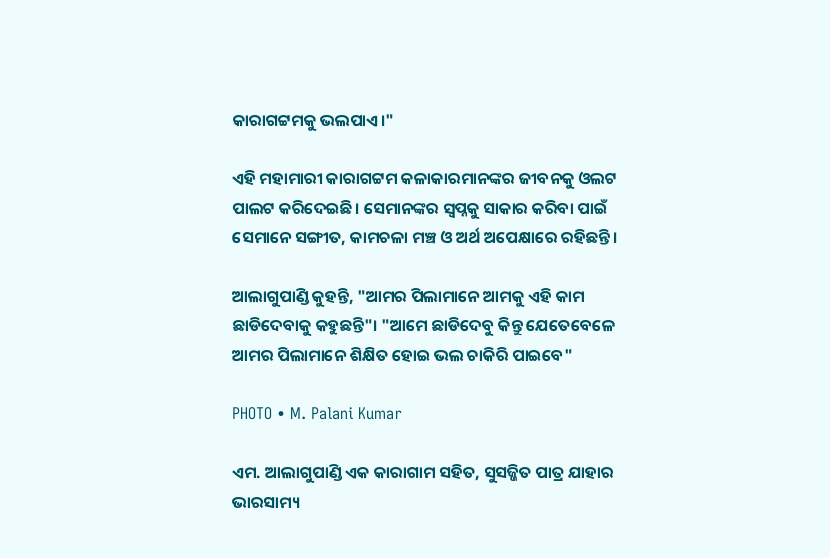କାରାଗଟ୍ଟମକୁ ଭଲପାଏ।"

ଏହି ମହାମାରୀ କାରାଗଟ୍ଟମ କଳାକାରମାନଙ୍କର ଜୀବନକୁ ଓଲଟ ପାଲଟ କରିଦେଇଛି। ସେମାନଙ୍କର ସ୍ୱପ୍ନକୁ ସାକାର କରିବା ପାଇଁ ସେମାନେ ସଙ୍ଗୀତ, କାମଚଳା ମଞ୍ଚ ଓ ଅର୍ଥ ଅପେକ୍ଷାରେ ରହିଛନ୍ତି।

ଆଲାଗୁପାଣ୍ଡି କୁହନ୍ତି, "ଆମର ପିଲାମାନେ ଆମକୁ ଏହି କାମ ଛାଡିଦେବାକୁ କହୁଛନ୍ତି"। "ଆମେ ଛାଡିଦେବୁ କିନ୍ତୁ ଯେତେବେଳେ ଆମର ପିଲାମାନେ ଶିକ୍ଷିତ ହୋଇ ଭଲ ଚାକିରି ପାଇବେ"

PHOTO • M. Palani Kumar

ଏମ. ଆଲାଗୁପାଣ୍ଡି ଏକ କାରାଗାମ ସହିତ, ସୁସଜ୍ଜିତ ପାତ୍ର ଯାହାର ଭାରସାମ୍ୟ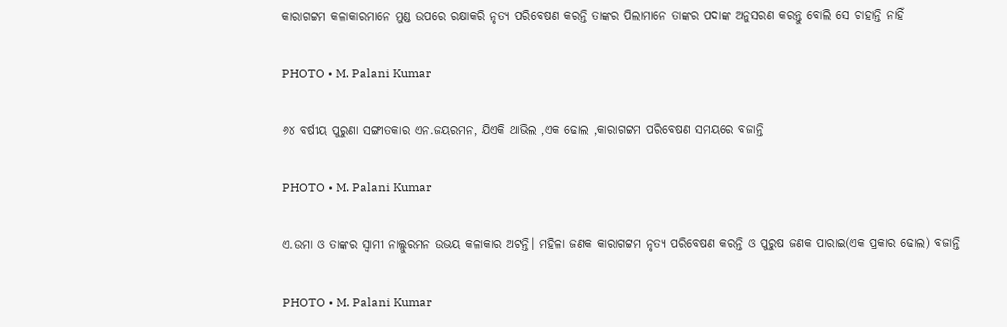କାରାଗଟ୍ଟମ କଳାକାରମାନେ ମୁଣ୍ଡ ଉପରେ ରକ୍ଷାକରି ନୃତ୍ୟ ପରିବେଷଣ କରନ୍ତି ତାଙ୍କର ପିଲାମାନେ ତାଙ୍କର ପଦାଙ୍କ ଅନୁସରଣ କରନ୍ତୁ ବୋଲି ସେ ଚାହାନ୍ତି ନାହିଁ

PHOTO • M. Palani Kumar

୬୪ ବର୍ଷୀୟ ପୁରୁଣା ସଙ୍ଗୀତକାର ଏନ.ଜୟରମନ, ଯିଏକି ଥାଭିଲ ,ଏକ ଢୋଲ ,କାରାଗଟ୍ଟମ ପରିବେଷଣ ସମୟରେ ବଜାନ୍ତି

PHOTO • M. Palani Kumar

ଏ.ଉମା ଓ ତାଙ୍କର ସ୍ୱାମୀ ନାଲ୍ଲୁରମନ ଉଭୟ କଳାକାର ଅଟନ୍ତି। ମହିଳା ଜଣକ କାରାଗଟ୍ଟମ ନୃତ୍ୟ ପରିବେଷଣ କରନ୍ତି ଓ ପୁରୁଷ ଜଣକ ପାରାଇ(ଏକ ପ୍ରକାର ଢୋଲ) ବଜାନ୍ତି

PHOTO • M. Palani Kumar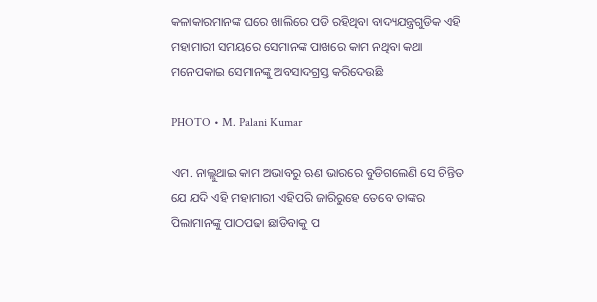କଳାକାରମାନଙ୍କ ଘରେ ଖାଲିରେ ପଡି ରହିଥିବା ବାଦ୍ୟଯନ୍ତ୍ରଗୁଡିକ ଏହି ମହାମାରୀ ସମୟରେ ସେମାନଙ୍କ ପାଖରେ କାମ ନଥିବା କଥା ମନେପକାଇ ସେମାନଙ୍କୁ ଅବସାଦଗ୍ରସ୍ତ କରିଦେଉଛି

PHOTO • M. Palani Kumar

ଏମ. ନାଲ୍ଲୁଥାଇ କାମ ଅଭାବରୁ ଋଣ ଭାରରେ ବୁଡିଗଲେଣି ସେ ଚିନ୍ତିତ ଯେ ଯଦି ଏହି ମହାମାରୀ ଏହିପରି ଜାରିରୁହେ ତେବେ ତାଙ୍କର ପିଲାମାନଙ୍କୁ ପାଠପଢା ଛାଡିବାକୁ ପ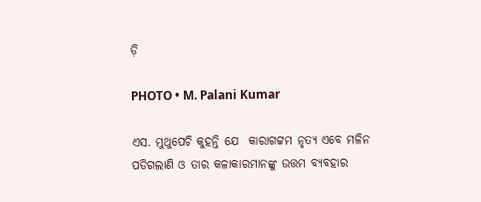ଡ଼ି

PHOTO • M. Palani Kumar

ଏସ. ମୁଥୁପେଚି କୁହନ୍ତି ଯେ  କାରାଗଟ୍ଟମ ନୃତ୍ୟ ଏବେ ମଳିନ ପଡିଗଲାଣି ଓ ତାର କଳାକାରମାନଙ୍କୁ ଉତ୍ତମ ବ୍ୟବହାର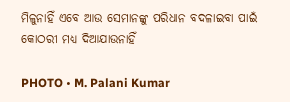ମିଳୁନାହିଁ ଏବେ ଆଉ ସେମାନଙ୍କୁ ପରିଧାନ ବଦଳାଇବା ପାଇଁ କୋଠରୀ ମଧ୍ୟ ଦିଆଯାଉନାହିଁ

PHOTO • M. Palani Kumar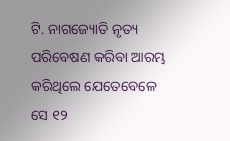ଟି. ନାଗଜ୍ୟୋତି ନୃତ୍ୟ ପରିବେଷଣ କରିବା ଆରମ୍ଭ କରିଥିଲେ ଯେତେବେଳେ ସେ ୧୨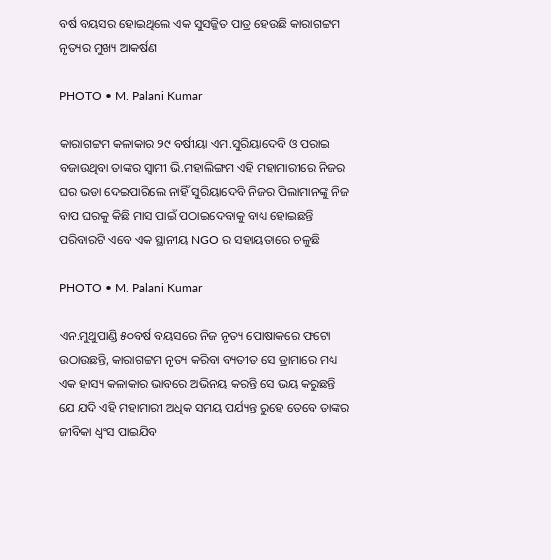ବର୍ଷ ବୟସର ହୋଇଥିଲେ ଏକ ସୁସଜ୍ଜିତ ପାତ୍ର ହେଉଛି କାରାଗଟ୍ଟମ ନୃତ୍ୟର ମୁଖ୍ୟ ଆକର୍ଷଣ

PHOTO • M. Palani Kumar

କାରାଗଟ୍ଟମ କଳାକାର ୨୯ ବର୍ଷୀୟା ଏମ.ସୁରିୟାଦେବି ଓ ପରାଇ ବଜାଉଥିବା ତାଙ୍କର ସ୍ୱାମୀ ଭି.ମହାଲିଙ୍ଗମ ଏହି ମହାମାରୀରେ ନିଜର ଘର ଭଡା ଦେଇପାରିଲେ ନାହିଁ ସୁରିୟାଦେବି ନିଜର ପିଲାମାନଙ୍କୁ ନିଜ ବାପ ଘରକୁ କିଛି ମାସ ପାଇଁ ପଠାଇଦେବାକୁ ବାଧ୍ୟ ହୋଇଛନ୍ତି ପରିବାରଟି ଏବେ ଏକ ସ୍ଥାନୀୟ NGO ର ସହାୟତାରେ ଚଳୁଛି

PHOTO • M. Palani Kumar

ଏନ.ମୁଥୁପାଣ୍ଡି ୫୦ବର୍ଷ ବୟସରେ ନିଜ ନୃତ୍ୟ ପୋଷାକରେ ଫଟୋ ଉଠାଉଛନ୍ତି, କାରାଗଟ୍ଟମ ନୃତ୍ୟ କରିବା ବ୍ୟତୀତ ସେ ଡ୍ରାମାରେ ମଧ୍ୟ ଏକ ହାସ୍ୟ କଳାକାର ଭାବରେ ଅଭିନୟ କରନ୍ତି ସେ ଭୟ କରୁଛନ୍ତି  ଯେ ଯଦି ଏହି ମହାମାରୀ ଅଧିକ ସମୟ ପର୍ଯ୍ୟନ୍ତ ରୁହେ ତେବେ ତାଙ୍କର ଜୀବିକା ଧ୍ୱଂସ ପାଇଯିବ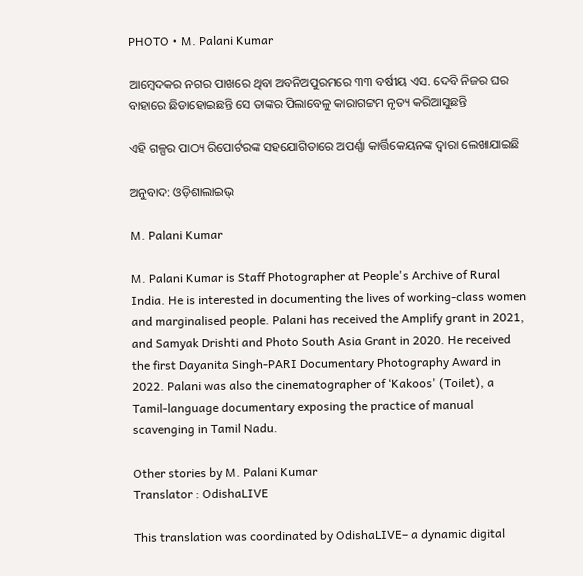PHOTO • M. Palani Kumar

ଆମ୍ବେଦକର ନଗର ପାଖରେ ଥିବା ଅବନିଅପୁରମରେ ୩୩ ବର୍ଷୀୟ ଏସ. ଦେବି ନିଜର ଘର ବାହାରେ ଛିଡାହୋଇଛନ୍ତି ସେ ତାଙ୍କର ପିଲାବେଳୁ କାରାଗଟ୍ଟମ ନୃତ୍ୟ କରିଆସୁଛନ୍ତି

ଏହି ଗଳ୍ପର ପାଠ୍ୟ ରିପୋର୍ଟରଙ୍କ ସହଯୋଗିତାରେ ଅପର୍ଣ୍ଣା କାର୍ତ୍ତିକେୟନଙ୍କ ଦ୍ୱାରା ଲେଖାଯାଇଛି

ଅନୁବାଦ: ଓଡ଼ିଶାଲାଇଭ୍‍

M. Palani Kumar

M. Palani Kumar is Staff Photographer at People's Archive of Rural India. He is interested in documenting the lives of working-class women and marginalised people. Palani has received the Amplify grant in 2021, and Samyak Drishti and Photo South Asia Grant in 2020. He received the first Dayanita Singh-PARI Documentary Photography Award in 2022. Palani was also the cinematographer of ‘Kakoos' (Toilet), a Tamil-language documentary exposing the practice of manual scavenging in Tamil Nadu.

Other stories by M. Palani Kumar
Translator : OdishaLIVE

This translation was coordinated by OdishaLIVE– a dynamic digital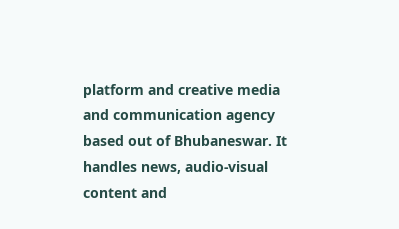platform and creative media and communication agency based out of Bhubaneswar. It handles news, audio-visual content and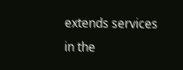extends services in the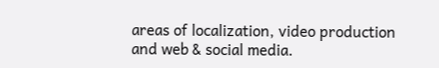areas of localization, video production and web & social media.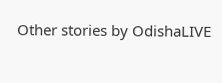Other stories by OdishaLIVE